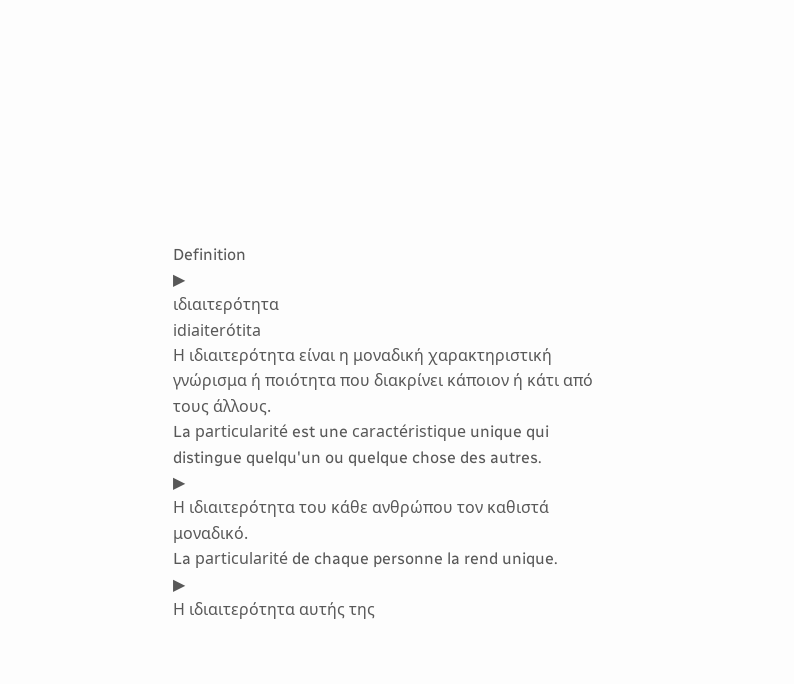Definition
▶
ιδιαιτερότητα
idiaiterótita
Η ιδιαιτερότητα είναι η μοναδική χαρακτηριστική γνώρισμα ή ποιότητα που διακρίνει κάποιον ή κάτι από τους άλλους.
La particularité est une caractéristique unique qui distingue quelqu'un ou quelque chose des autres.
▶
Η ιδιαιτερότητα του κάθε ανθρώπου τον καθιστά μοναδικό.
La particularité de chaque personne la rend unique.
▶
Η ιδιαιτερότητα αυτής της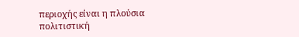περιοχής είναι η πλούσια πολιτιστική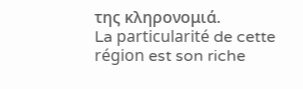της κληρονομιά.
La particularité de cette région est son riche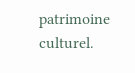patrimoine culturel.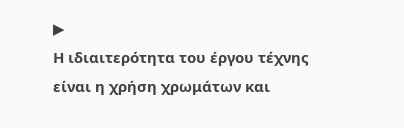▶
Η ιδιαιτερότητα του έργου τέχνης είναι η χρήση χρωμάτων και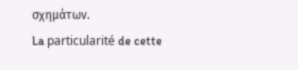σχημάτων.
La particularité de cette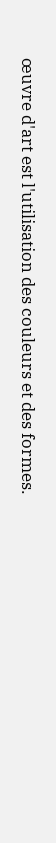œuvre d'art est l'utilisation des couleurs et des formes.